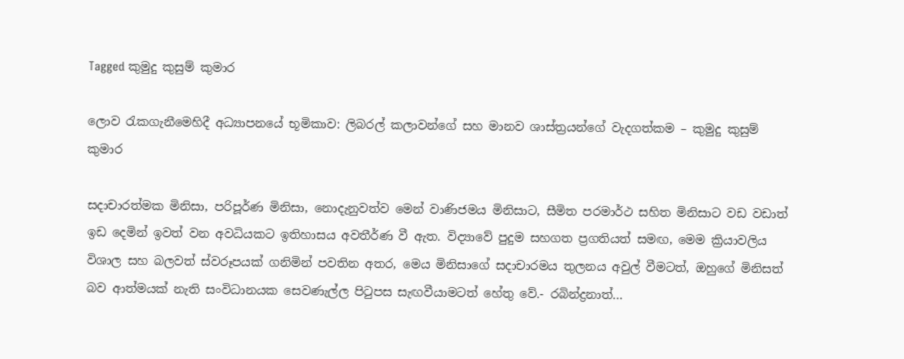Tagged කුමුදු කුසුම් කුමාර

ලොව ‍රැකගැනීමෙහිදී අධ්‍යාපනයේ භූමිකාව: ලිබරල් කලාවන්ගේ සහ මානව ශාස්ත්‍රයන්ගේ වැදගත්කම – කුමුදු කුසුම් කුමාර

සදාචාරත්මක මිනිසා, පරිපූර්ණ මිනිසා, නොදැනුවත්ව මෙන් වාණිජමය මිනිසාට, සීමිත පරමාර්ථ සහිත මිනිසාට වඩ වඩාත් ඉඩ දෙමින් ඉවත් වන අවධියකට ඉතිහාසය අවතීර්ණ වී ඇත. විද්‍යාවේ පුදුම සහගත ප්‍රගතියත් සමඟ, මෙම ක්‍රියාවලිය විශාල සහ බලවත් ස්වරූපයක් ගනිමින් පවතින අතර, මෙය මිනිසාගේ සදාචාරමය තුලනය අවුල් වීමටත්, ඔහුගේ මිනිසත් බව ආත්මයක් නැති සංවිධානයක සෙවණැල්ල පි‍ටුපස සැඟවීයාමටත් හේතු වේ.- රබින්ද්‍රනාත්…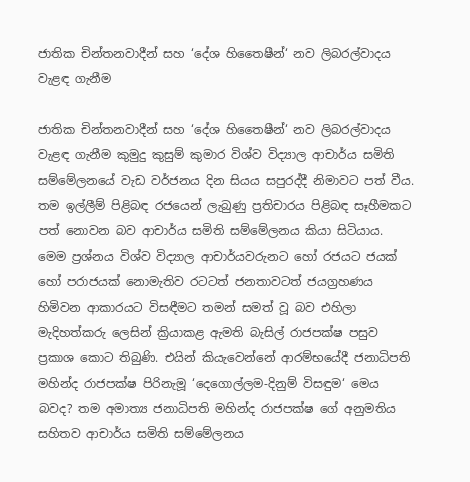ජාතික චින්තනවාදීන් සහ ‘දේශ හිතෛෂීන්‘ නව ලිබරල්වාදය වැළඳ ගැනීම

ජාතික චින්තනවාදීන් සහ ‘දේශ හිතෛෂීන්‘ නව ලිබරල්වාදය වැළඳ ගැනීම කුමුදු කුසුම් කුමාර විශ්ව විද්‍යාල ආචාර්ය සමිති සම්මේලනයේ වැඩ වර්ජනය දින සියය සපුරද්දී නිමාවට පත් වීය. තම ඉල්ලීම් පිළිබඳ රජයෙන් ලැබුණු ප්‍රතිචාරය පිළිබඳ සෑහීමකට පත් නොවන බව ආචාර්ය සමිති සම්මේලනය කියා සිටියාය. මෙම ප්‍රශ්නය විශ්ව විද්‍යාල ආචාර්යවරුනට හෝ රජයට ජයක් හෝ පරාජයක් නොමැතිව රටටත් ජනතාවටත් ජයග්‍රහණය හිමිවන ආකාරයට විසඳීමට තමන් සමත් වූ බව එහිලා මැදිහත්කරු ලෙසින් ක්‍රියාකළ ඇමති බැසිල් රාජපක්ෂ පසුව ප්‍රකාශ කොට තිබුණි. එයින් කියැවෙන්නේ ආරම්භයේදී ජනාධිපති මහින්ද රාජපක්ෂ පිරිනැමූ ‘දෙගොල්ලම-දිනුම් විසඳුම‘ මෙය බවද? තම අමාත්‍ය ජනාධිපති මහින්ද රාජපක්ෂ ගේ අනුමතිය සහිතව ආචාර්ය සමිති සම්මේලනය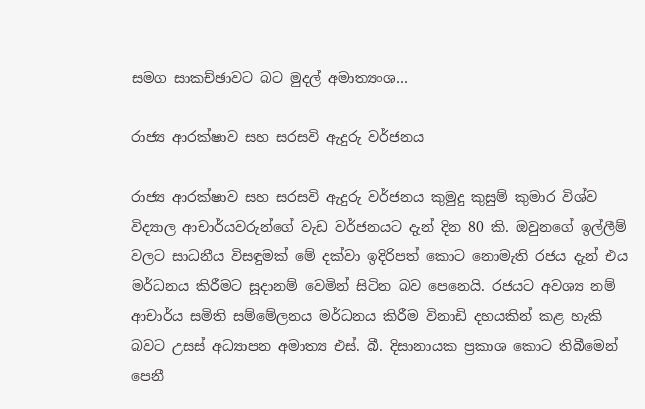සමග සාකච්ඡාවට බට මුදල් අමාත්‍යංශ…

රාජ්‍ය ආරක්ෂාව සහ සරසවි ඇදුරු වර්ජනය

රාජ්‍ය ආරක්ෂාව සහ සරසවි ඇදුරු වර්ජනය කුමුදු කුසුම් කුමාර විශ්ව විද්‍යාල ආචාර්යවරුන්ගේ වැඩ වර්ජනයට දැන් දින 80 කි. ඔවුනගේ ඉල්ලීම් වලට සාධනීය විසඳුමක් මේ දක්වා ඉදිරිපත් කොට නොමැති රජය දැන් එය මර්ධනය කිරීමට සූදානම් වෙමින් සිටින බව පෙනෙයි. රජයට අවශ්‍ය නම් ආචාර්ය සමිති සම්මේලනය මර්ධනය කිරීම විනාඩි දහයකින් කළ හැකි බවට උසස් අධ්‍යාපන අමාත්‍ය එස්. බී. දිසානායක ප්‍රකාශ කොට තිබීමෙන් පෙනී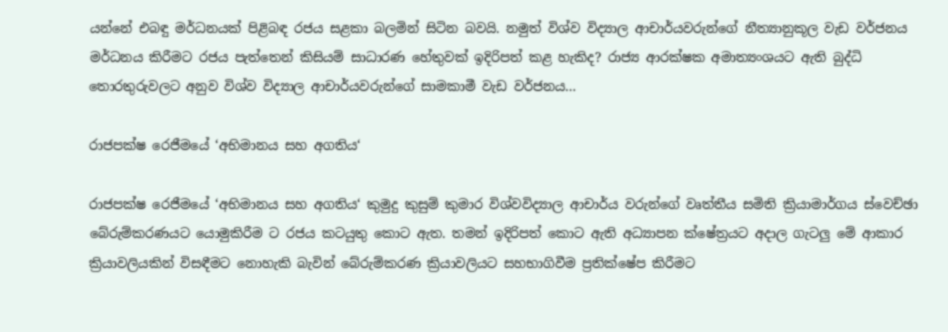යන්නේ එබඳු මර්ධනයක් පිළිබඳ රජය සළකා බලමින් සිටින බවයි. නමුත් විශ්ව විද්‍යාල ආචාර්යවරුන්ගේ නීත්‍යානුකූල වැඩ වර්ජනය මර්ධනය කිරීමට රජය පැත්තෙන් කිසියම් සාධාරණ හේතුවක් ඉදිරිපත් කළ හැකිද? රාජ්‍ය ආරක්ෂක අමාත්‍යංශයට ඇති බුද්ධි තොරතුරුවලට අනුව විශ්ව විද්‍යාල ආචාර්යවරුන්ගේ සාමකාමී වැඩ වර්ජනය…

රාජපක්ෂ රෙජීමයේ ‘අභිමානය සහ අගතිය‘

රාජපක්ෂ රෙජීමයේ ‘අභිමානය සහ අගතිය‘ කුමුදු කුසුම් කුමාර විශ්වවිද්‍යාල ආචාර්ය වරුන්ගේ වෘත්තීය සමිති ක්‍රියාමාර්ගය ස්වෙච්ඡා බේරුම්කරණයට යොමුකිරීම ට රජය කටයුතු කොට ඇත. තමන් ඉදිරිපත් කොට ඇති අධ්‍යාපන ක්ෂේත්‍රයට අදාල ගැටලු මේ ආකාර ක්‍රියාවලියකින් විසඳීමට නොහැකි බැවින් බේරුම්කරණ ක්‍රියාවලියට සහභාගිවීම ප්‍රතික්ෂේප කිරීමට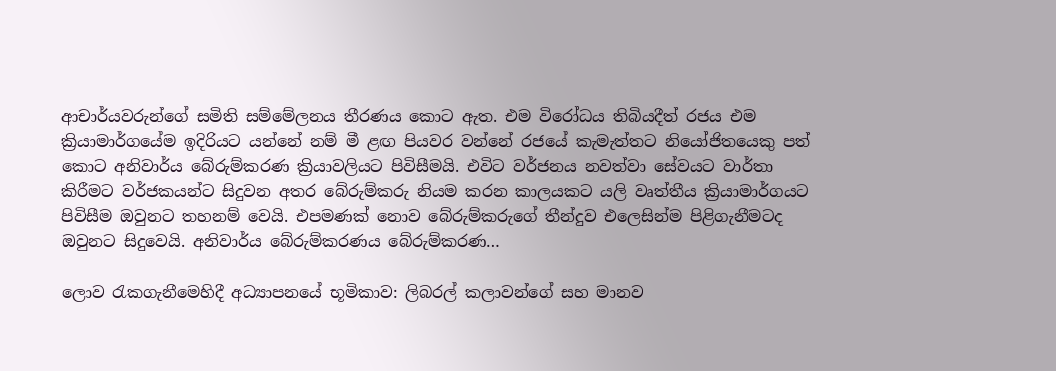ආචාර්යවරුන්ගේ සමිති සම්මේලනය තීරණය කොට ඇත. එම විරෝධය තිබියදීත් රජය එම ක්‍රියාමාර්ගයේම ඉදිරියට යන්නේ නම් මී ළඟ පියවර වන්නේ රජයේ කැමැත්තට නියෝජිතයෙකු පත් කොට අනිවාර්ය බේරුම්කරණ ක්‍රියාවලියට පිවිසීමයි. එවිට වර්ජනය නවත්වා සේවයට වාර්තා කිරීමට වර්ජකයන්ට සිදුවන අතර බේරුම්කරු නියම කරන කාලයකට යලි වෘත්තීය ක්‍රියාමාර්ගයට පිවිසීම ඔවුනට තහනම් වෙයි. එපමණක් නොව බේරුම්කරුගේ තීන්දුව එලෙසින්ම පිළිගැනීමටද ඔවුනට සිදුවෙයි. අනිවාර්ය බේරුම්කරණය බේරුම්කරණ…

ලොව රැකගැනීමෙහිදී අධ්‍යාපනයේ භූමිකාව: ලිබරල් කලාවන්ගේ සහ මානව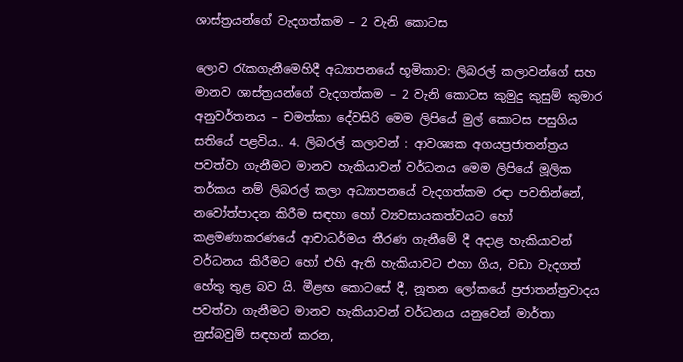ශාස්‌ත්‍රයන්ගේ වැදගත්කම – 2 වැනි කොටස

ලොව රැකගැනීමෙහිදී අධ්‍යාපනයේ භූමිකාව: ලිබරල් කලාවන්ගේ සහ මානව ශාස්‌ත්‍රයන්ගේ වැදගත්කම – 2 වැනි කොටස කුමුදු කුසුම් කුමාර අනුවර්තනය – චමත්කා දේවසිරි මෙම ලිපියේ මුල් කොටස පසුගිය සතියේ පළවිය.. 4. ලිබරල් කලාවන් : ආවශ්‍යක අගයප්‍රජාතන්ත්‍රය පවත්වා ගැනීමට මානව හැකියාවන් වර්ධනය මෙම ලිපියේ මූලික තර්කය නම් ලිබරල් කලා අධ්‍යාපනයේ වැදගත්කම රඳා පවතින්නේ, නවෝත්පාදන කිරීම සඳහා හෝ ව්‍යවසායකත්වයට හෝ කළමණාකරණයේ ආචාධර්මය තීරණ ගැනීමේ දී අදාළ හැකියාවන් වර්ධනය කිරීමට හෝ එහි ඇති හැකියාවට එහා ගිය, වඩා වැදගත් හේතු තුළ බව යි. මීළඟ කොටසේ දී, නූතන ලෝකයේ ප්‍රජාතන්ත්‍රවාදය පවත්වා ගැනීමට මානව හැකියාවන් වර්ධනය යනුවෙන් මාර්තා නුස්‌බවුම් සඳහන් කරන,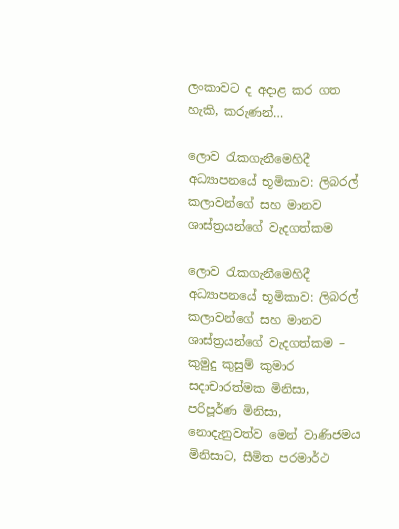ලංකාවට ද අදාළ කර ගත හැකි, කරුණන්…

ලොව රැකගැනීමෙහිදී අධ්‍යාපනයේ භූමිකාව: ලිබරල් කලාවන්ගේ සහ මානව ශාස්‌ත්‍රයන්ගේ වැදගත්කම

ලොව රැකගැනීමෙහිදී අධ්‍යාපනයේ භූමිකාව: ලිබරල් කලාවන්ගේ සහ මානව ශාස්‌ත්‍රයන්ගේ වැදගත්කම – කුමුදු කුසුම් කුමාර සදාචාරත්මක මිනිසා, පරිපූර්ණ මිනිසා, නොදැනුවත්ව මෙන් වාණිජමය මිනිසාට, සීමිත පරමාර්ථ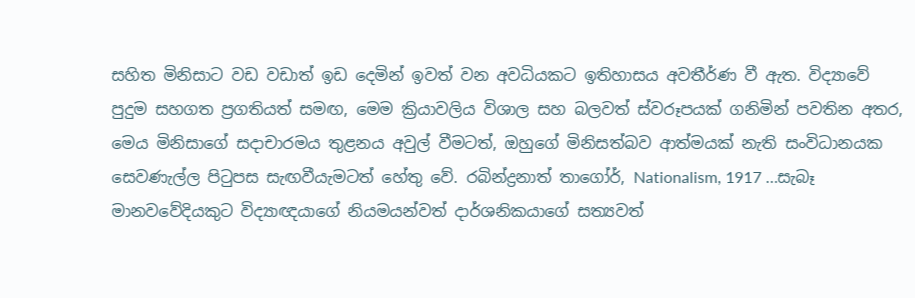සහිත මිනිසාට වඩ වඩාත් ඉඩ දෙමින් ඉවත් වන අවධියකට ඉතිහාසය අවතීර්ණ වී ඇත. විද්‍යාවේ පුදුම සහගත ප්‍රගතියත් සමඟ, මෙම ක්‍රියාවලිය විශාල සහ බලවත් ස්‌වරූපයක්‌ ගනිමින් පවතින අතර, මෙය මිනිසාගේ සදාචාරමය තුළනය අවුල් වීමටත්, ඔහුගේ මිනිසත්බව ආත්මයක්‌ නැති සංවිධානයක සෙවණැල්ල පිටුපස සැඟවීයැමටත් හේතු වේ. රබින්ද්‍රනාත් තාගෝර්, Nationalism, 1917 …සැබෑ මානවවේදියකුට විද්‍යාඥයාගේ නියමයන්වත් දාර්ශනිකයාගේ සත්‍යවත්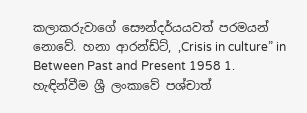කලාකරුවාගේ සෞන්දර්යයවත් පරමයන් නොවේ. හනා ආරන්ඩ්ට්‌, ,Crisis in culture” in Between Past and Present 1958 1. හැඳින්වීම ශ්‍රී ලංකාවේ පශ්චාත්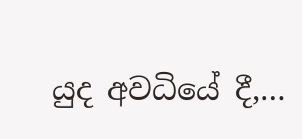යුද අවධියේ දී,…